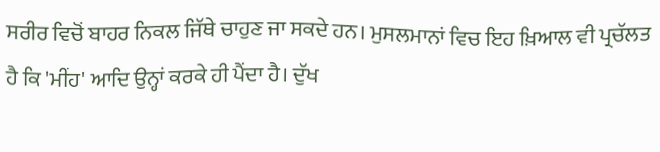ਸਰੀਰ ਵਿਚੋਂ ਬਾਹਰ ਨਿਕਲ ਜਿੱਥੇ ਚਾਹੁਣ ਜਾ ਸਕਦੇ ਹਨ। ਮੁਸਲਮਾਨਾਂ ਵਿਚ ਇਹ ਖ਼ਿਆਲ ਵੀ ਪ੍ਰਚੱਲਤ ਹੈ ਕਿ 'ਮੀਂਹ' ਆਦਿ ਉਨ੍ਹਾਂ ਕਰਕੇ ਹੀ ਪੈਂਦਾ ਹੈ। ਦੁੱਖ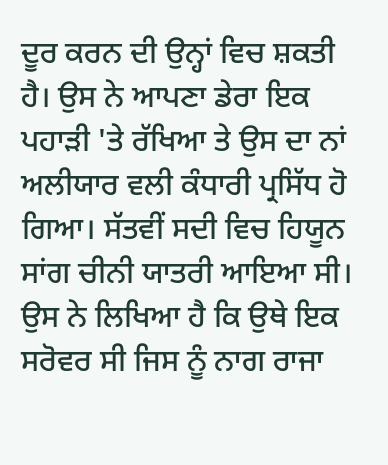ਦੂਰ ਕਰਨ ਦੀ ਉਨ੍ਹਾਂ ਵਿਚ ਸ਼ਕਤੀ ਹੈ। ਉਸ ਨੇ ਆਪਣਾ ਡੇਰਾ ਇਕ ਪਹਾੜੀ 'ਤੇ ਰੱਖਿਆ ਤੇ ਉਸ ਦਾ ਨਾਂ ਅਲੀਯਾਰ ਵਲੀ ਕੰਧਾਰੀ ਪ੍ਰਸਿੱਧ ਹੋ ਗਿਆ। ਸੱਤਵੀਂ ਸਦੀ ਵਿਚ ਹਿਯੂਨ ਸਾਂਗ ਚੀਨੀ ਯਾਤਰੀ ਆਇਆ ਸੀ। ਉਸ ਨੇ ਲਿਖਿਆ ਹੈ ਕਿ ਉਥੇ ਇਕ ਸਰੋਵਰ ਸੀ ਜਿਸ ਨੂੰ ਨਾਗ ਰਾਜਾ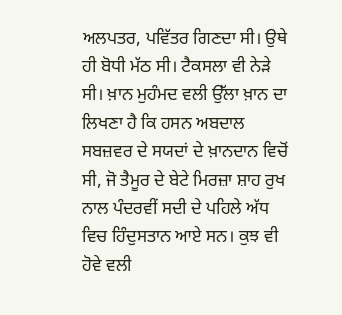ਅਲਪਤਰ, ਪਵਿੱਤਰ ਗਿਣਦਾ ਸੀ। ਉਥੇ ਹੀ ਬੋਧੀ ਮੱਠ ਸੀ। ਟੈਕਸਲਾ ਵੀ ਨੇੜੇ ਸੀ। ਖ਼ਾਨ ਮੁਹੰਮਦ ਵਲੀ ਉੱਲਾ ਖ਼ਾਨ ਦਾ ਲਿਖਣਾ ਹੈ ਕਿ ਹਸਨ ਅਬਦਾਲ ਸਬਜ਼ਵਰ ਦੇ ਸਯਦਾਂ ਦੇ ਖ਼ਾਨਦਾਨ ਵਿਚੋਂ ਸੀ, ਜੋ ਤੈਮੂਰ ਦੇ ਬੇਟੇ ਮਿਰਜ਼ਾ ਸ਼ਾਹ ਰੁਖ ਨਾਲ ਪੰਦਰਵੀਂ ਸਦੀ ਦੇ ਪਹਿਲੇ ਅੱਧ ਵਿਚ ਹਿੰਦੁਸਤਾਨ ਆਏ ਸਨ। ਕੁਝ ਵੀ ਹੋਵੇ ਵਲੀ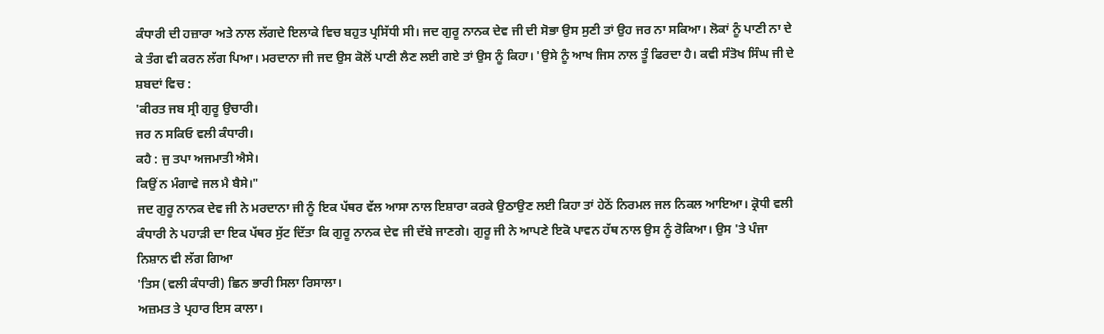ਕੰਧਾਰੀ ਦੀ ਹਜ਼ਾਰਾ ਅਤੇ ਨਾਲ ਲੱਗਦੇ ਇਲਾਕੇ ਵਿਚ ਬਹੁਤ ਪ੍ਰਸਿੱਧੀ ਸੀ। ਜਦ ਗੁਰੂ ਨਾਨਕ ਦੇਵ ਜੀ ਦੀ ਸੋਭਾ ਉਸ ਸੁਣੀ ਤਾਂ ਉਹ ਜਰ ਨਾ ਸਕਿਆ। ਲੋਕਾਂ ਨੂੰ ਪਾਣੀ ਨਾ ਦੇ ਕੇ ਤੰਗ ਵੀ ਕਰਨ ਲੱਗ ਪਿਆ। ਮਰਦਾਨਾ ਜੀ ਜਦ ਉਸ ਕੋਲੋਂ ਪਾਣੀ ਲੈਣ ਲਈ ਗਏ ਤਾਂ ਉਸ ਨੂੰ ਕਿਹਾ। 'ਉਸੇ ਨੂੰ ਆਖ ਜਿਸ ਨਾਲ ਤੂੰ ਫਿਰਦਾ ਹੈ। ਕਵੀ ਸੰਤੋਖ ਸਿੰਘ ਜੀ ਦੇ ਸ਼ਬਦਾਂ ਵਿਚ :
'ਕੀਰਤ ਜਬ ਸ੍ਰੀ ਗੁਰੂ ਉਚਾਰੀ।
ਜਰ ਨ ਸਕਿਓ ਵਲੀ ਕੰਧਾਰੀ।
ਕਹੈ : ਜੁ ਤਪਾ ਅਜਮਾਤੀ ਐਸੇ।
ਕਿਉਂ ਨ ਮੰਗਾਵੇ ਜਲ ਮੈ ਬੈਸੇ।"
ਜਦ ਗੁਰੂ ਨਾਨਕ ਦੇਵ ਜੀ ਨੇ ਮਰਦਾਨਾ ਜੀ ਨੂੰ ਇਕ ਪੱਥਰ ਵੱਲ ਆਸਾ ਨਾਲ ਇਸ਼ਾਰਾ ਕਰਕੇ ਉਠਾਉਣ ਲਈ ਕਿਹਾ ਤਾਂ ਹੇਠੋਂ ਨਿਰਮਲ ਜਲ ਨਿਕਲ ਆਇਆ। ਕ੍ਰੋਧੀ ਵਲੀ ਕੰਧਾਰੀ ਨੇ ਪਹਾੜੀ ਦਾ ਇਕ ਪੱਥਰ ਸੁੱਟ ਦਿੱਤਾ ਕਿ ਗੁਰੂ ਨਾਨਕ ਦੇਵ ਜੀ ਦੱਬੇ ਜਾਣਗੇ। ਗੁਰੂ ਜੀ ਨੇ ਆਪਣੇ ਇਕੋ ਪਾਵਨ ਹੱਥ ਨਾਲ ਉਸ ਨੂੰ ਰੋਕਿਆ। ਉਸ 'ਤੇ ਪੰਜਾ ਨਿਸ਼ਾਨ ਵੀ ਲੱਗ ਗਿਆ
'ਤਿਸ (ਵਲੀ ਕੰਧਾਰੀ) ਛਿਨ ਭਾਰੀ ਸਿਲਾ ਰਿਸਾਲਾ।
ਅਜ਼ਮਤ ਤੇ ਪ੍ਰਹਾਰ ਇਸ ਕਾਲਾ।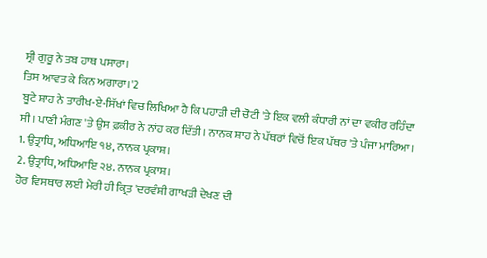ਸ੍ਰੀ ਗੁਰੂ ਨੇ ਤਬ ਹਾਥ ਪਸਾਰਾ।
ਤਿਸ ਆਵਤ ਕੇ ਕਿਨ ਅਗਾਰਾ।'2
ਬੂਟੇ ਸ਼ਾਹ ਨੇ ਤਾਰੀਖ-ਏ-ਸਿੱਖਾਂ ਵਿਚ ਲਿਖਿਆ ਹੈ ਕਿ ਪਹਾੜੀ ਦੀ ਚੋਟੀ 'ਤੇ ਇਕ ਵਲੀ ਕੰਧਾਰੀ ਨਾਂ ਦਾ ਵਕੀਰ ਰਹਿੰਦਾ ਸੀ। ਪਾਣੀ ਮੰਗਣ 'ਤੇ ਉਸ ਫ਼ਕੀਰ ਨੇ ਨਾਂਹ ਕਰ ਦਿੱਤੀ। ਨਾਨਕ ਸ਼ਾਹ ਨੇ ਪੱਥਰਾਂ ਵਿਚੋਂ ਇਕ ਪੱਥਰ 'ਤੇ ਪੰਜਾ ਮਾਰਿਆ।
1. ਉਤ੍ਰਾਧਿ, ਅਧਿਆਇ ੧੪, ਨਾਨਕ ਪ੍ਰਕਾਸ਼।
2. ਉਤ੍ਰਾਧਿ, ਅਧਿਆਇ ੨੪. ਨਾਨਕ ਪ੍ਰਕਾਸ਼।
ਹੋਰ ਵਿਸਥਾਰ ਲਈ ਮੇਰੀ ਹੀ ਕ੍ਰਿਤ 'ਦਰਵੰਸ਼ੀ ਗਾਖੜੀ ਦੇਖਣ ਦੀ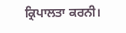ਕ੍ਰਿਪਾਲਤਾ ਕਰਨੀ।